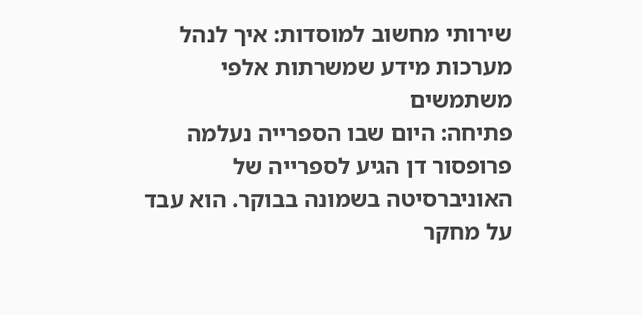שירותי מחשוב למוסדות: איך לנהל מערכות מידע שמשרתות אלפי משתמשים
פתיחה: היום שבו הספרייה נעלמה
פרופסור דן הגיע לספרייה של האוניברסיטה בשמונה בבוקר. הוא עבד על מחקר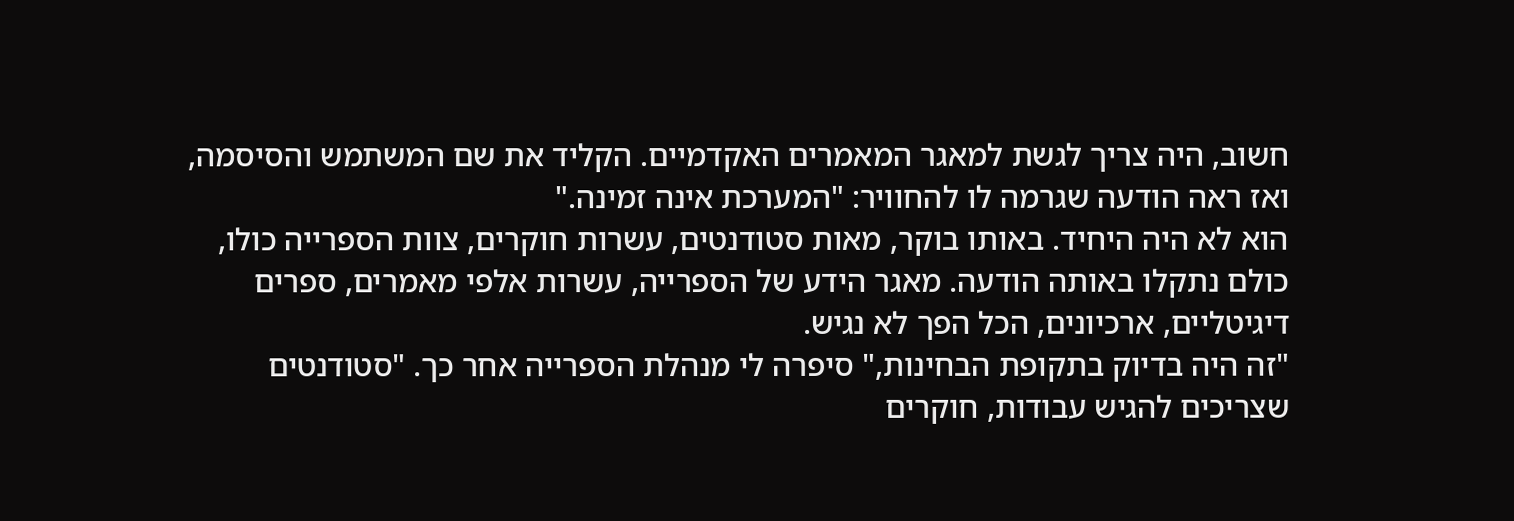חשוב, היה צריך לגשת למאגר המאמרים האקדמיים. הקליד את שם המשתמש והסיסמה, ואז ראה הודעה שגרמה לו להחוויר: "המערכת אינה זמינה."
הוא לא היה היחיד. באותו בוקר, מאות סטודנטים, עשרות חוקרים, צוות הספרייה כולו, כולם נתקלו באותה הודעה. מאגר הידע של הספרייה, עשרות אלפי מאמרים, ספרים דיגיטליים, ארכיונים, הכל הפך לא נגיש.
"זה היה בדיוק בתקופת הבחינות," סיפרה לי מנהלת הספרייה אחר כך. "סטודנטים שצריכים להגיש עבודות, חוקרים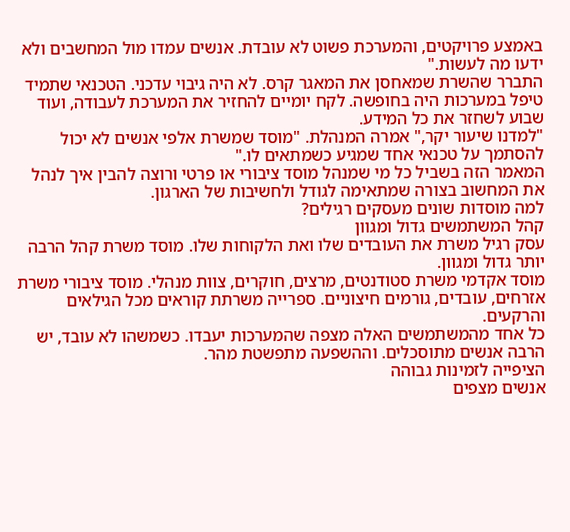באמצע פרויקטים, והמערכת פשוט לא עובדת. אנשים עמדו מול המחשבים ולא ידעו מה לעשות."
התברר שהשרת שמאחסן את המאגר קרס. לא היה גיבוי עדכני. הטכנאי שתמיד טיפל במערכות היה בחופשה. לקח יומיים להחזיר את המערכת לעבודה, ועוד שבוע לשחזר את כל המידע.
"למדנו שיעור יקר," אמרה המנהלת. "מוסד שמשרת אלפי אנשים לא יכול להסתמך על טכנאי אחד שמגיע כשמתאים לו."
המאמר הזה בשביל כל מי שמנהל מוסד ציבורי או פרטי ורוצה להבין איך לנהל את המחשוב בצורה שמתאימה לגודל ולחשיבות של הארגון.
למה מוסדות שונים מעסקים רגילים?
קהל המשתמשים גדול ומגוון
עסק רגיל משרת את העובדים שלו ואת הלקוחות שלו. מוסד משרת קהל הרבה יותר גדול ומגוון.
מוסד אקדמי משרת סטודנטים, מרצים, חוקרים, צוות מנהלי. מוסד ציבורי משרת אזרחים, עובדים, גורמים חיצוניים. ספרייה משרתת קוראים מכל הגילאים והרקעים.
כל אחד מהמשתמשים האלה מצפה שהמערכות יעבדו. כשמשהו לא עובד, יש הרבה אנשים מתוסכלים. וההשפעה מתפשטת מהר.
הציפייה לזמינות גבוהה
אנשים מצפים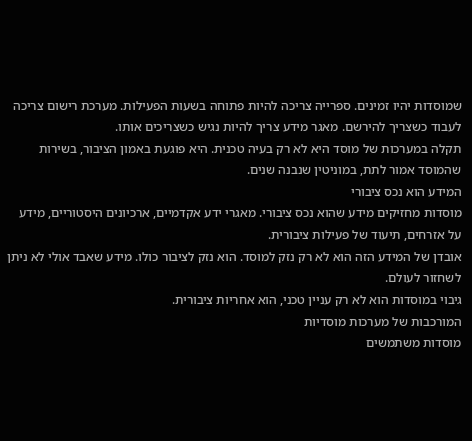שמוסדות יהיו זמינים. ספרייה צריכה להיות פתוחה בשעות הפעילות. מערכת רישום צריכה לעבוד כשצריך להירשם. מאגר מידע צריך להיות נגיש כשצריכים אותו.
תקלה במערכות של מוסד היא לא רק בעיה טכנית. היא פוגעת באמון הציבור, בשירות שהמוסד אמור לתת, במוניטין שנבנה שנים.
המידע הוא נכס ציבורי
מוסדות מחזיקים מידע שהוא נכס ציבורי. מאגרי ידע אקדמיים, ארכיונים היסטוריים, מידע על אזרחים, תיעוד של פעילות ציבורית.
אובדן של המידע הזה הוא לא רק נזק למוסד. הוא נזק לציבור כולו. מידע שאבד אולי לא ניתן לשחזור לעולם.
גיבוי במוסדות הוא לא רק עניין טכני, הוא אחריות ציבורית.
המורכבות של מערכות מוסדיות
מוסדות משתמשים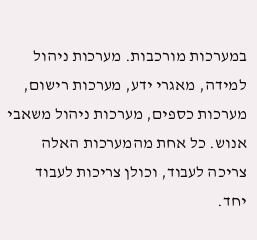במערכות מורכבות. מערכות ניהול למידה, מאגרי ידע, מערכות רישום, מערכות כספים, מערכות ניהול משאבי אנוש. כל אחת מהמערכות האלה צריכה לעבוד, וכולן צריכות לעבוד יחד.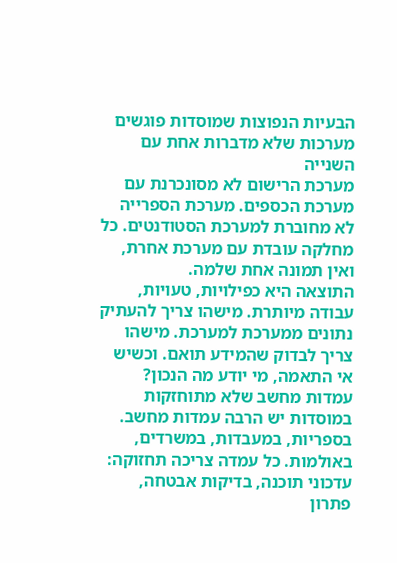הבעיות הנפוצות שמוסדות פוגשים
מערכות שלא מדברות אחת עם השנייה
מערכת הרישום לא מסונכרנת עם מערכת הכספים. מערכת הספרייה לא מחוברת למערכת הסטודנטים. כל מחלקה עובדת עם מערכת אחרת, ואין תמונה אחת שלמה.
התוצאה היא כפילויות, טעויות, עבודה מיותרת. מישהו צריך להעתיק נתונים ממערכת למערכת. מישהו צריך לבדוק שהמידע תואם. וכשיש אי התאמה, מי יודע מה הנכון?
עמדות מחשב שלא מתוחזקות
במוסדות יש הרבה עמדות מחשב. בספריות, במעבדות, במשרדים, באולמות. כל עמדה צריכה תחזוקה: עדכוני תוכנה, בדיקות אבטחה, פתרון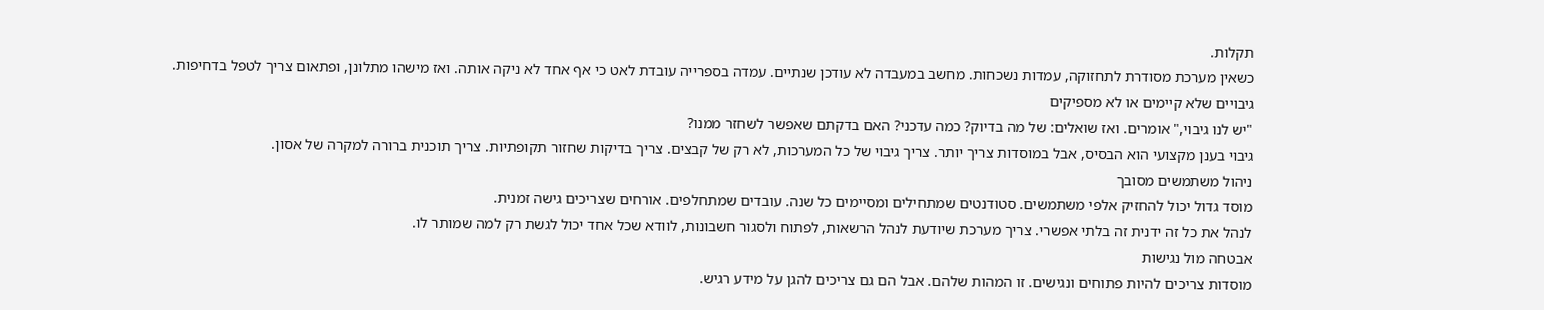תקלות.
כשאין מערכת מסודרת לתחזוקה, עמדות נשכחות. מחשב במעבדה לא עודכן שנתיים. עמדה בספרייה עובדת לאט כי אף אחד לא ניקה אותה. ואז מישהו מתלונן, ופתאום צריך לטפל בדחיפות.
גיבויים שלא קיימים או לא מספיקים
"יש לנו גיבוי," אומרים. ואז שואלים: של מה בדיוק? כמה עדכני? האם בדקתם שאפשר לשחזר ממנו?
גיבוי בענן מקצועי הוא הבסיס, אבל במוסדות צריך יותר. צריך גיבוי של כל המערכות, לא רק של קבצים. צריך בדיקות שחזור תקופתיות. צריך תוכנית ברורה למקרה של אסון.
ניהול משתמשים מסובך
מוסד גדול יכול להחזיק אלפי משתמשים. סטודנטים שמתחילים ומסיימים כל שנה. עובדים שמתחלפים. אורחים שצריכים גישה זמנית.
לנהל את כל זה ידנית זה בלתי אפשרי. צריך מערכת שיודעת לנהל הרשאות, לפתוח ולסגור חשבונות, לוודא שכל אחד יכול לגשת רק למה שמותר לו.
אבטחה מול נגישות
מוסדות צריכים להיות פתוחים ונגישים. זו המהות שלהם. אבל הם גם צריכים להגן על מידע רגיש.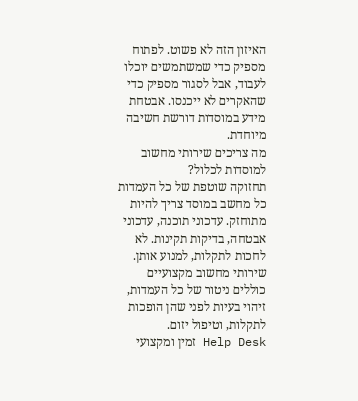האיזון הזה לא פשוט. לפתוח מספיק כדי שמשתמשים יוכלו לעבוד, אבל לסגור מספיק כדי שהאקרים לא ייכנסו. אבטחת מידע במוסדות דורשת חשיבה מיוחדת.
מה צריכים שירותי מחשוב למוסדות לכלול?
תחזוקה שוטפת של כל העמדות
כל מחשב במוסד צריך להיות מתוחזק. עדכוני תוכנה, עדכוני אבטחה, בדיקות תקינות. לא לחכות לתקלות, למנוע אותן.
שירותי מחשוב מקצועיים כוללים ניטור של כל העמדות, זיהוי בעיות לפני שהן הופכות לתקלות, וטיפול יזום.
Help Desk זמין ומקצועי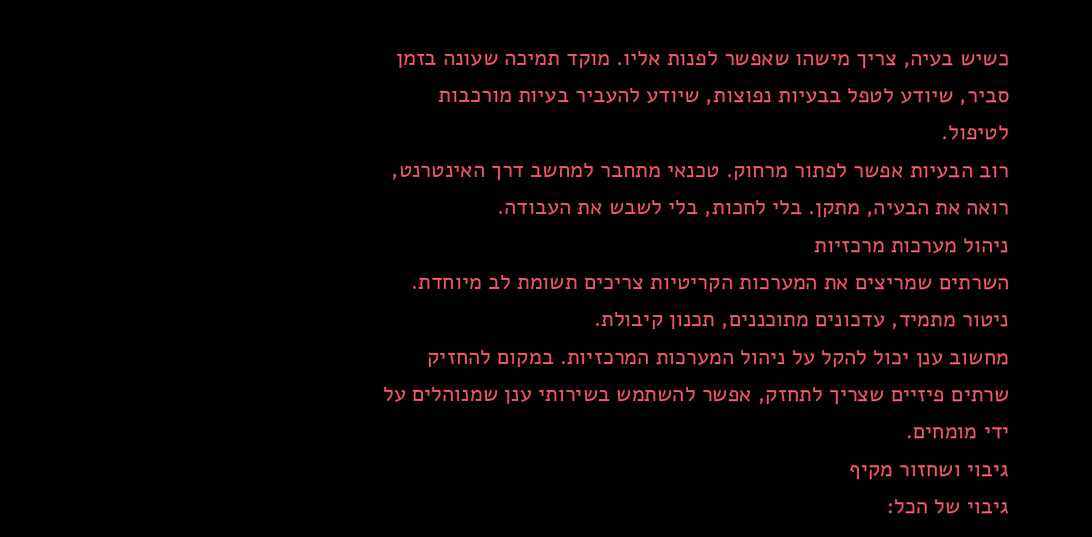כשיש בעיה, צריך מישהו שאפשר לפנות אליו. מוקד תמיכה שעונה בזמן סביר, שיודע לטפל בבעיות נפוצות, שיודע להעביר בעיות מורכבות לטיפול.
רוב הבעיות אפשר לפתור מרחוק. טכנאי מתחבר למחשב דרך האינטרנט, רואה את הבעיה, מתקן. בלי לחכות, בלי לשבש את העבודה.
ניהול מערכות מרכזיות
השרתים שמריצים את המערכות הקריטיות צריכים תשומת לב מיוחדת. ניטור מתמיד, עדכונים מתוכננים, תכנון קיבולת.
מחשוב ענן יכול להקל על ניהול המערכות המרכזיות. במקום להחזיק שרתים פיזיים שצריך לתחזק, אפשר להשתמש בשירותי ענן שמנוהלים על ידי מומחים.
גיבוי ושחזור מקיף
גיבוי של הכל: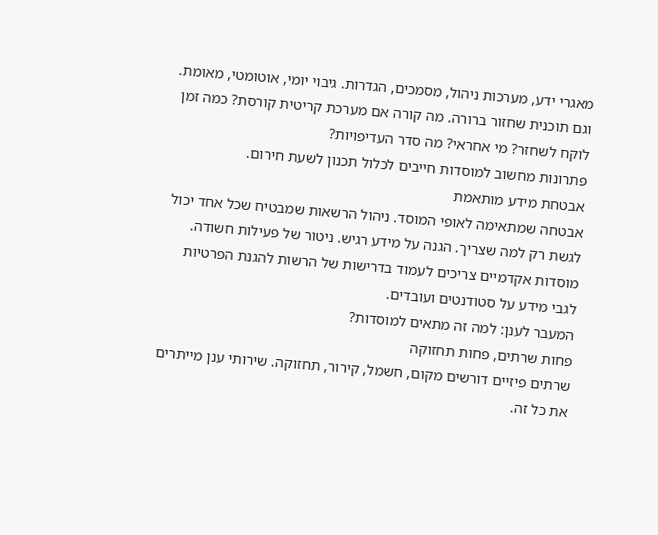מאגרי ידע, מערכות ניהול, מסמכים, הגדרות. גיבוי יומי, אוטומטי, מאומת.
וגם תוכנית שחזור ברורה. מה קורה אם מערכת קריטית קורסת? כמה זמן לוקח לשחזר? מי אחראי? מה סדר העדיפויות?
פתרונות מחשוב למוסדות חייבים לכלול תכנון לשעת חירום.
אבטחת מידע מותאמת
אבטחה שמתאימה לאופי המוסד. ניהול הרשאות שמבטיח שכל אחד יכול לגשת רק למה שצריך. הגנה על מידע רגיש. ניטור של פעילות חשודה.
מוסדות אקדמיים צריכים לעמוד בדרישות של הרשות להגנת הפרטיות לגבי מידע על סטודנטים ועובדים.
המעבר לענן: למה זה מתאים למוסדות?
פחות שרתים, פחות תחזוקה
שרתים פיזיים דורשים מקום, חשמל, קירור, תחזוקה. שירותי ענן מייתרים את כל זה.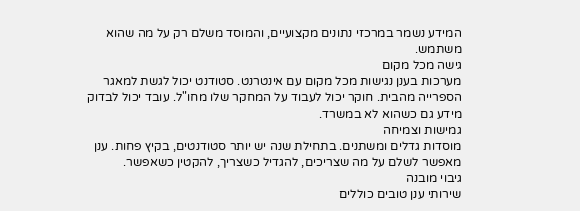המידע נשמר במרכזי נתונים מקצועיים, והמוסד משלם רק על מה שהוא משתמש.
גישה מכל מקום
מערכות בענן נגישות מכל מקום עם אינטרנט. סטודנט יכול לגשת למאגר הספרייה מהבית. חוקר יכול לעבוד על המחקר שלו מחו"ל. עובד יכול לבדוק מידע גם כשהוא לא במשרד.
גמישות וצמיחה
מוסדות גדלים ומשתנים. בתחילת שנה יש יותר סטודנטים, בקיץ פחות. ענן מאפשר לשלם על מה שצריכים, להגדיל כשצריך, להקטין כשאפשר.
גיבוי מובנה
שירותי ענן טובים כוללים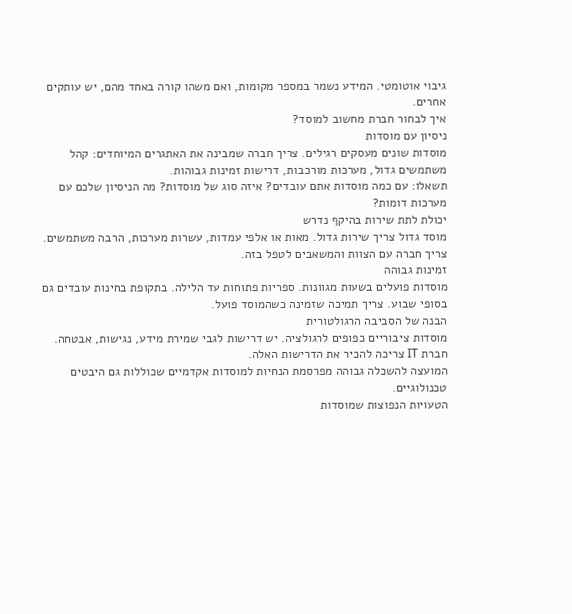גיבוי אוטומטי. המידע נשמר במספר מקומות, ואם משהו קורה באחד מהם, יש עותקים אחרים.
איך לבחור חברת מחשוב למוסד?
ניסיון עם מוסדות
מוסדות שונים מעסקים רגילים. צריך חברה שמבינה את האתגרים המיוחדים: קהל משתמשים גדול, מערכות מורכבות, דרישות זמינות גבוהות.
תשאלו: עם כמה מוסדות אתם עובדים? איזה סוג של מוסדות? מה הניסיון שלכם עם מערכות דומות?
יכולת לתת שירות בהיקף נדרש
מוסד גדול צריך שירות גדול. מאות או אלפי עמדות, עשרות מערכות, הרבה משתמשים. צריך חברה עם הצוות והמשאבים לטפל בזה.
זמינות גבוהה
מוסדות פועלים בשעות מגוונות. ספריות פתוחות עד הלילה. בתקופת בחינות עובדים גם בסופי שבוע. צריך תמיכה שזמינה כשהמוסד פועל.
הבנה של הסביבה הרגולטורית
מוסדות ציבוריים כפופים לרגולציה. יש דרישות לגבי שמירת מידע, נגישות, אבטחה. חברת IT צריכה להכיר את הדרישות האלה.
המועצה להשכלה גבוהה מפרסמת הנחיות למוסדות אקדמיים שכוללות גם היבטים טכנולוגיים.
הטעויות הנפוצות שמוסדות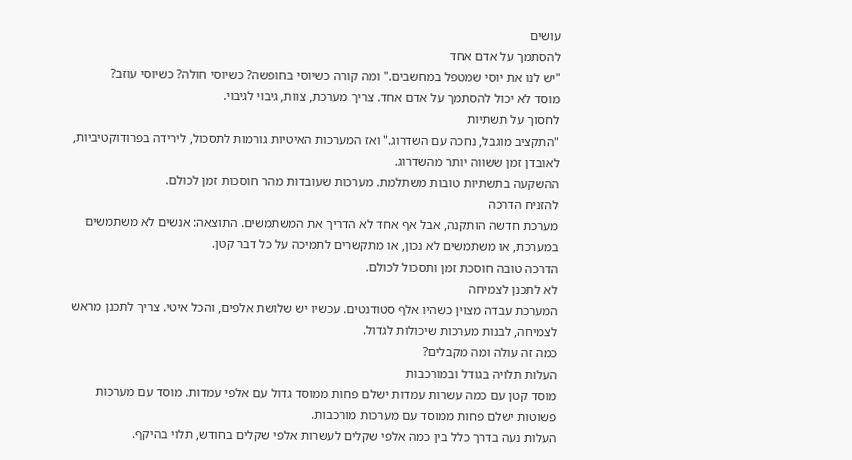עושים
להסתמך על אדם אחד
"יש לנו את יוסי שמטפל במחשבים." ומה קורה כשיוסי בחופשה? כשיוסי חולה? כשיוסי עוזב?
מוסד לא יכול להסתמך על אדם אחד. צריך מערכת, צוות, גיבוי לגיבוי.
לחסוך על תשתיות
"התקציב מוגבל, נחכה עם השדרוג." ואז המערכות האיטיות גורמות לתסכול, לירידה בפרודוקטיביות, לאובדן זמן ששווה יותר מהשדרוג.
ההשקעה בתשתיות טובות משתלמת. מערכות שעובדות מהר חוסכות זמן לכולם.
להזניח הדרכה
מערכת חדשה הותקנה, אבל אף אחד לא הדריך את המשתמשים. התוצאה: אנשים לא משתמשים במערכת, או משתמשים לא נכון, או מתקשרים לתמיכה על כל דבר קטן.
הדרכה טובה חוסכת זמן ותסכול לכולם.
לא לתכנן לצמיחה
המערכת עבדה מצוין כשהיו אלף סטודנטים. עכשיו יש שלושת אלפים, והכל איטי. צריך לתכנן מראש לצמיחה, לבנות מערכות שיכולות לגדול.
כמה זה עולה ומה מקבלים?
העלות תלויה בגודל ובמורכבות
מוסד קטן עם כמה עשרות עמדות ישלם פחות ממוסד גדול עם אלפי עמדות. מוסד עם מערכות פשוטות ישלם פחות ממוסד עם מערכות מורכבות.
העלות נעה בדרך כלל בין כמה אלפי שקלים לעשרות אלפי שקלים בחודש, תלוי בהיקף.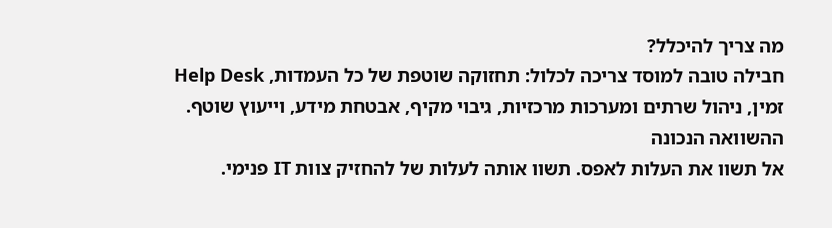מה צריך להיכלל?
חבילה טובה למוסד צריכה לכלול: תחזוקה שוטפת של כל העמדות, Help Desk זמין, ניהול שרתים ומערכות מרכזיות, גיבוי מקיף, אבטחת מידע, וייעוץ שוטף.
ההשוואה הנכונה
אל תשוו את העלות לאפס. תשוו אותה לעלות של להחזיק צוות IT פנימי.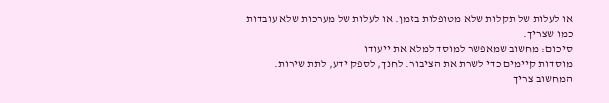או לעלות של תקלות שלא מטופלות בזמן. או לעלות של מערכות שלא עובדות כמו שצריך.
סיכום: מחשוב שמאפשר למוסד למלא את ייעודו
מוסדות קיימים כדי לשרת את הציבור. לחנך, לספק ידע, לתת שירות. המחשוב צריך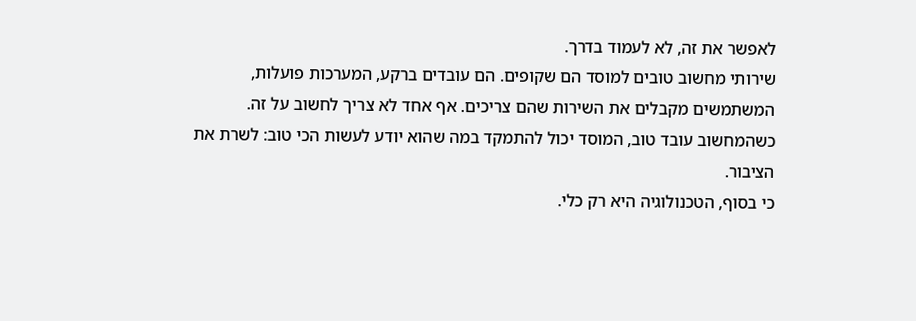לאפשר את זה, לא לעמוד בדרך.
שירותי מחשוב טובים למוסד הם שקופים. הם עובדים ברקע, המערכות פועלות, המשתמשים מקבלים את השירות שהם צריכים. אף אחד לא צריך לחשוב על זה.
כשהמחשוב עובד טוב, המוסד יכול להתמקד במה שהוא יודע לעשות הכי טוב: לשרת את הציבור.
כי בסוף, הטכנולוגיה היא רק כלי.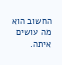החשוב הוא מה עושים איתה.